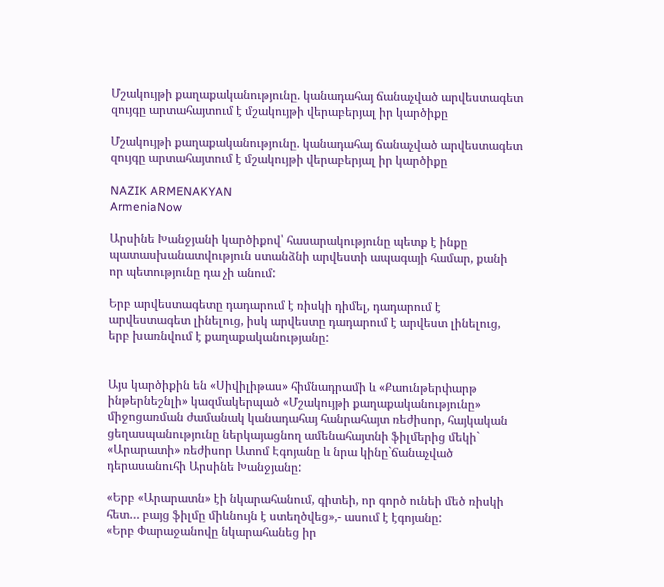Մշակույթի քաղաքականությունը. կանադահայ ճանաչված արվեստագետ զույգը արտահայտում է մշակույթի վերաբերյալ իր կարծիքը

Մշակույթի քաղաքականությունը. կանադահայ ճանաչված արվեստագետ զույգը արտահայտում է մշակույթի վերաբերյալ իր կարծիքը

NAZIK ARMENAKYAN
ArmeniaNow

Արսինե Խանջյանի կարծիքով՝ հասարակությունը պետք է ինքը պատասխանատվություն ստանձնի արվեստի ապագայի համար, քանի որ պետությունը դա չի անում:

Երբ արվեստագետը դադարում է ռիսկի դիմել, դադարում է արվեստագետ լինելուց, իսկ արվեստը դադարում է արվեստ լինելուց, երբ խառնվում է քաղաքականությանը:


Այս կարծիքին են «Սիվիլիթաս» հիմնադրամի և «Քաունթերփարթ ինթերնեշնլի» կազմակերպած «Մշակույթի քաղաքականությունը» միջոցառման ժամանակ կանադահայ հանրահայտ ռեժիսոր, հայկական ցեղասպանությունը ներկայացնող ամենահայտնի ֆիլմերից մեկի` «Արարատի» ռեժիսոր Ատոմ Էգոյանը և նրա կինը`ճանաչված դերասանուհի Արսինե Խանջյանը:

«Երբ «Արարատն» էի նկարահանում, գիտեի, որ գործ ունեի մեծ ռիսկի հետ… բայց ֆիլմը միևնույն է ստեղծվեց»,- ասում է էգոյանը:
«Երբ Փարաջանովը նկարահանեց իր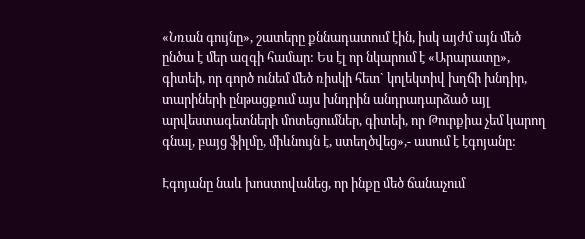«Նռան գույնը», շատերը քննադատում էին, իսկ այժմ այն մեծ ընծա է մեր ազգի համար: Ես էլ որ նկարում է «Արարատը», գիտեի, որ գործ ունեմ մեծ ռիսկի հետ` կոլեկտիվ խղճի խնդիր, տարիների ընթացքում այս խնդրին անդրադարձած այլ արվեստագետների մոտեցումներ, գիտեի, որ Թուրքիա չեմ կարող գնալ, բայց ֆիլմը, միևնույն է, ստեղծվեց»,- ասում է էգոյանը:

Էգոյանը նաև խոստովանեց, որ ինքը մեծ ճանաչում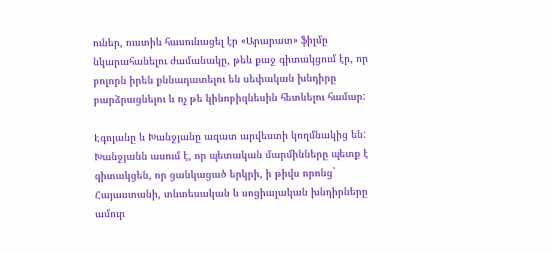ուներ, ուստիև հասունացել էր «Արարատ» ֆիլմը նկարահանելու ժամանակը, թեև քաջ գիտակցում էր, որ բոլորն իրեն քննադատելու են սեփական խնդիրը բարձրացնելու և ոչ թե կինոբիզնեսին հետևելու համար:

Էգոյանը և Խանջյանը ազատ արվեստի կողմնակից են: Խանջյանն ասում է, որ պետական մարմինները պետք է գիտակցեն, որ ցանկացած երկրի, ի թիվս որոնց` Հայաստանի, տնտեսական և սոցիալական խնդիրները ամուր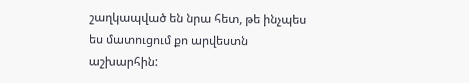շաղկապված են նրա հետ, թե ինչպես ես մատուցում քո արվեստն աշխարհին: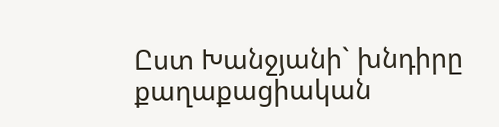Ըստ Խանջյանի` խնդիրը քաղաքացիական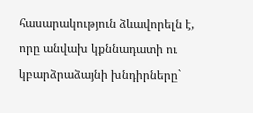հասարակություն ձևավորելն է, որը անվախ կքննադատի ու կբարձրաձայնի խնդիրները`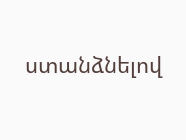ստանձնելով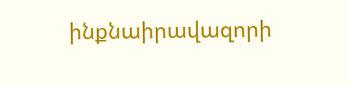ինքնաիրավազորի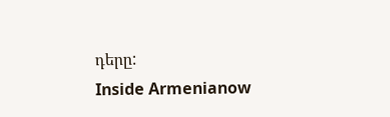դերը:
Inside Armenianow